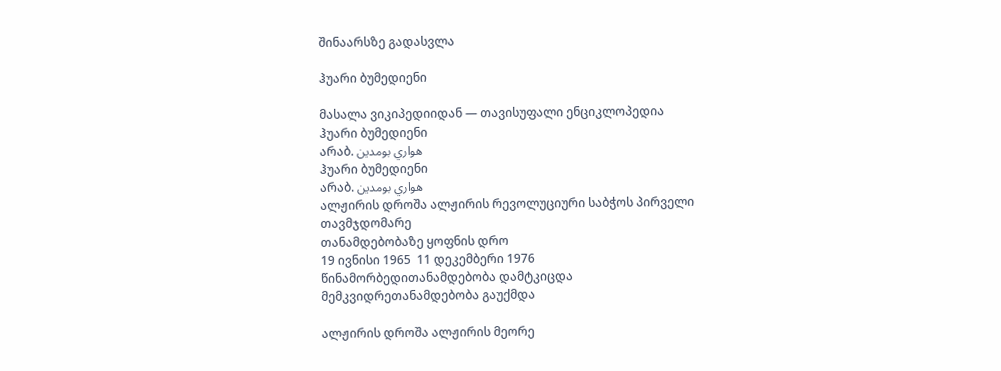შინაარსზე გადასვლა

ჰუარი ბუმედიენი

მასალა ვიკიპედიიდან — თავისუფალი ენციკლოპედია
ჰუარი ბუმედიენი
არაბ. هواري بومدين
ჰუარი ბუმედიენი
არაბ. هواري بومدين
ალჟირის დროშა ალჟირის რევოლუციური საბჭოს პირველი თავმჯდომარე
თანამდებობაზე ყოფნის დრო
19 ივნისი 1965  11 დეკემბერი 1976
წინამორბედითანამდებობა დამტკიცდა
მემკვიდრეთანამდებობა გაუქმდა

ალჟირის დროშა ალჟირის მეორე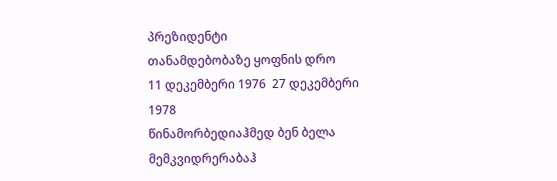პრეზიდენტი
თანამდებობაზე ყოფნის დრო
11 დეკემბერი 1976  27 დეკემბერი 1978
წინამორბედიაჰმედ ბენ ბელა
მემკვიდრერაბაჰ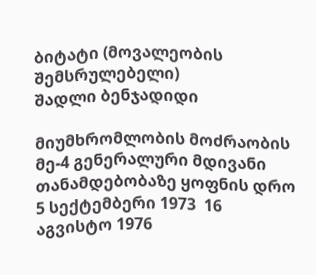ბიტატი (მოვალეობის შემსრულებელი)
შადლი ბენჯადიდი

მიუმხრომლობის მოძრაობის მე-4 გენერალური მდივანი
თანამდებობაზე ყოფნის დრო
5 სექტემბერი 1973  16 აგვისტო 1976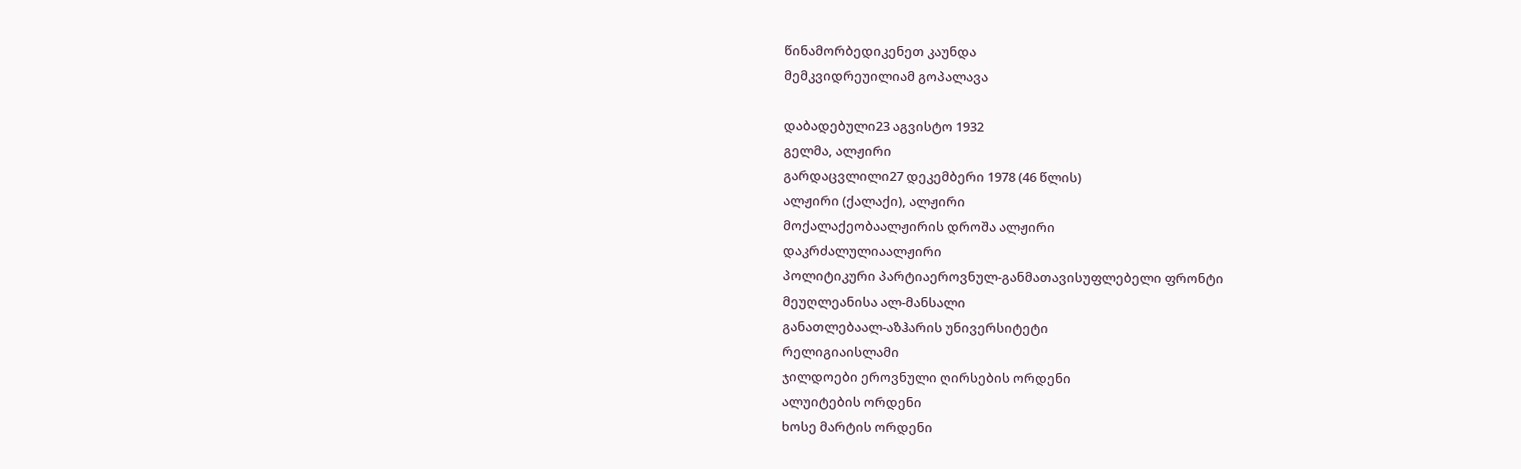წინამორბედიკენეთ კაუნდა
მემკვიდრეუილიამ გოპალავა

დაბადებული23 აგვისტო 1932
გელმა, ალჟირი
გარდაცვლილი27 დეკემბერი 1978 (46 წლის)
ალჟირი (ქალაქი), ალჟირი
მოქალაქეობაალჟირის დროშა ალჟირი
დაკრძალულიაალჟირი
პოლიტიკური პარტიაეროვნულ-განმათავისუფლებელი ფრონტი
მეუღლეანისა ალ-მანსალი
განათლებაალ-აზჰარის უნივერსიტეტი
რელიგიაისლამი
ჯილდოები ეროვნული ღირსების ორდენი
ალუიტების ორდენი
ხოსე მარტის ორდენი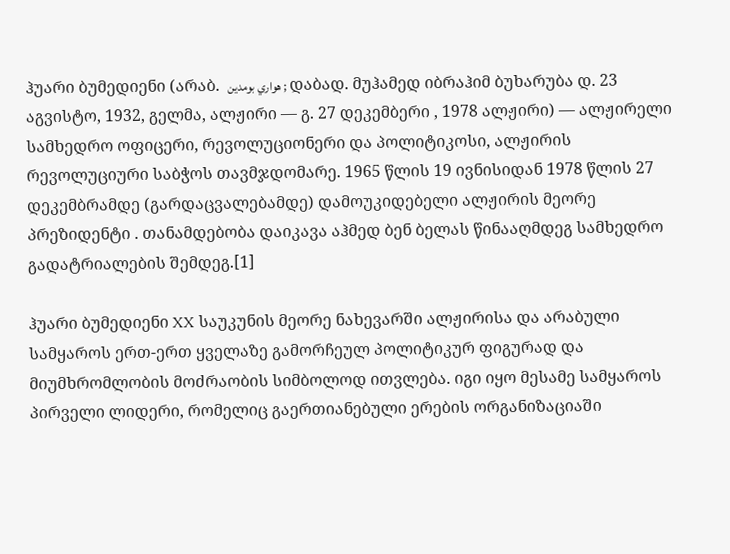ჰუარი ბუმედიენი (არაბ.  هواري بومدين ; დაბად. მუჰამედ იბრაჰიმ ბუხარუბა დ. 23 აგვისტო, 1932, გელმა, ალჟირი — გ. 27 დეკემბერი , 1978 ალჟირი) — ალჟირელი სამხედრო ოფიცერი, რევოლუციონერი და პოლიტიკოსი, ალჟირის რევოლუციური საბჭოს თავმჯდომარე. 1965 წლის 19 ივნისიდან 1978 წლის 27 დეკემბრამდე (გარდაცვალებამდე) დამოუკიდებელი ალჟირის მეორე პრეზიდენტი . თანამდებობა დაიკავა აჰმედ ბენ ბელას წინააღმდეგ სამხედრო გადატრიალების შემდეგ.[1]

ჰუარი ბუმედიენი XX საუკუნის მეორე ნახევარში ალჟირისა და არაბული სამყაროს ერთ-ერთ ყველაზე გამორჩეულ პოლიტიკურ ფიგურად და მიუმხრომლობის მოძრაობის სიმბოლოდ ითვლება. იგი იყო მესამე სამყაროს პირველი ლიდერი, რომელიც გაერთიანებული ერების ორგანიზაციაში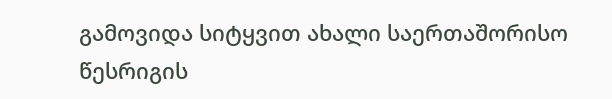გამოვიდა სიტყვით ახალი საერთაშორისო წესრიგის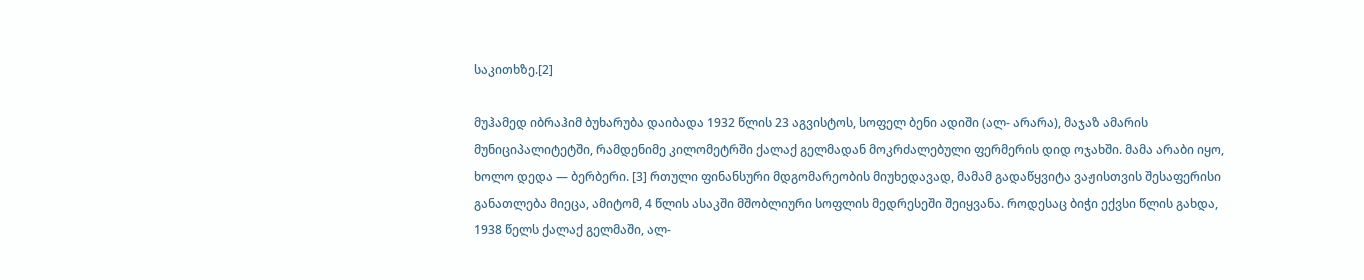საკითხზე.[2]

მუჰამედ იბრაჰიმ ბუხარუბა დაიბადა 1932 წლის 23 აგვისტოს, სოფელ ბენი ადიში (ალ- არარა), მაჯაზ ამარის მუნიციპალიტეტში, რამდენიმე კილომეტრში ქალაქ გელმადან მოკრძალებული ფერმერის დიდ ოჯახში. მამა არაბი იყო, ხოლო დედა — ბერბერი. [3] რთული ფინანსური მდგომარეობის მიუხედავად, მამამ გადაწყვიტა ვაჟისთვის შესაფერისი განათლება მიეცა, ამიტომ, 4 წლის ასაკში მშობლიური სოფლის მედრესეში შეიყვანა. როდესაც ბიჭი ექვსი წლის გახდა, 1938 წელს ქალაქ გელმაში, ალ-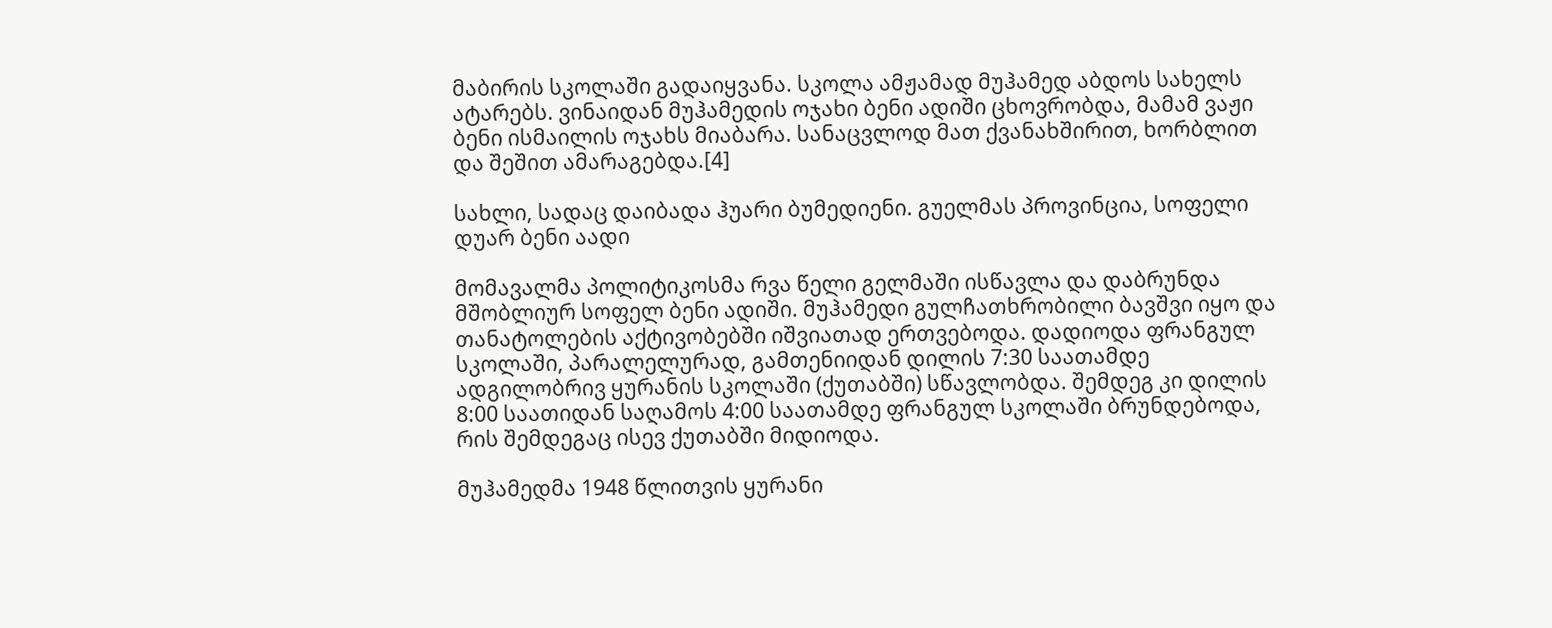მაბირის სკოლაში გადაიყვანა. სკოლა ამჟამად მუჰამედ აბდოს სახელს ატარებს. ვინაიდან მუჰამედის ოჯახი ბენი ადიში ცხოვრობდა, მამამ ვაჟი ბენი ისმაილის ოჯახს მიაბარა. სანაცვლოდ მათ ქვანახშირით, ხორბლით და შეშით ამარაგებდა.[4]

სახლი, სადაც დაიბადა ჰუარი ბუმედიენი. გუელმას პროვინცია, სოფელი დუარ ბენი აადი

მომავალმა პოლიტიკოსმა რვა წელი გელმაში ისწავლა და დაბრუნდა მშობლიურ სოფელ ბენი ადიში. მუჰამედი გულჩათხრობილი ბავშვი იყო და თანატოლების აქტივობებში იშვიათად ერთვებოდა. დადიოდა ფრანგულ სკოლაში, პარალელურად, გამთენიიდან დილის 7:30 საათამდე ადგილობრივ ყურანის სკოლაში (ქუთაბში) სწავლობდა. შემდეგ კი დილის 8:00 საათიდან საღამოს 4:00 საათამდე ფრანგულ სკოლაში ბრუნდებოდა, რის შემდეგაც ისევ ქუთაბში მიდიოდა.

მუჰამედმა 1948 წლითვის ყურანი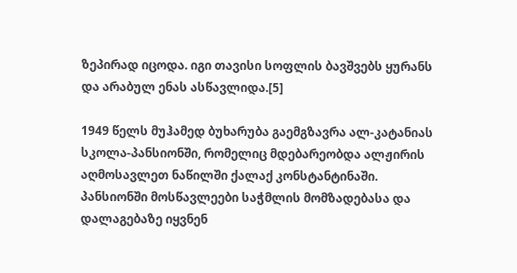ზეპირად იცოდა. იგი თავისი სოფლის ბავშვებს ყურანს და არაბულ ენას ასწავლიდა.[5]

1949 წელს მუჰამედ ბუხარუბა გაემგზავრა ალ-კატანიას სკოლა-პანსიონში, რომელიც მდებარეობდა ალჟირის აღმოსავლეთ ნაწილში ქალაქ კონსტანტინაში. პანსიონში მოსწავლეები საჭმლის მომზადებასა და დალაგებაზე იყვნენ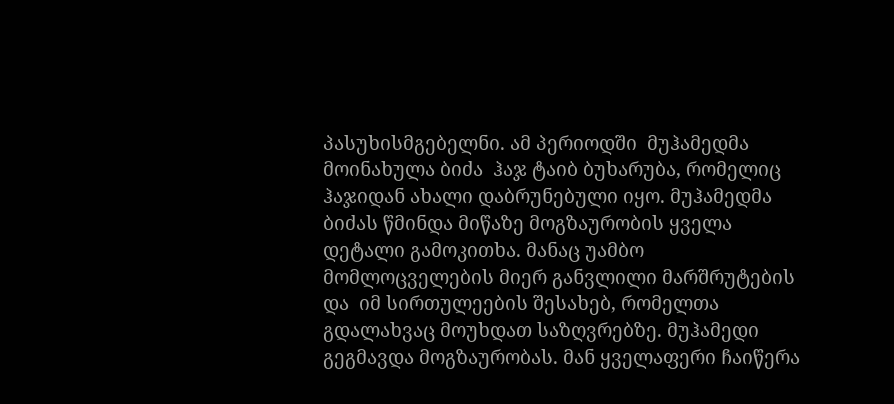პასუხისმგებელნი. ამ პერიოდში  მუჰამედმა მოინახულა ბიძა  ჰაჯ ტაიბ ბუხარუბა, რომელიც ჰაჯიდან ახალი დაბრუნებული იყო. მუჰამედმა ბიძას წმინდა მიწაზე მოგზაურობის ყველა დეტალი გამოკითხა. მანაც უამბო მომლოცველების მიერ განვლილი მარშრუტების და  იმ სირთულეების შესახებ, რომელთა გდალახვაც მოუხდათ საზღვრებზე. მუჰამედი გეგმავდა მოგზაურობას. მან ყველაფერი ჩაიწერა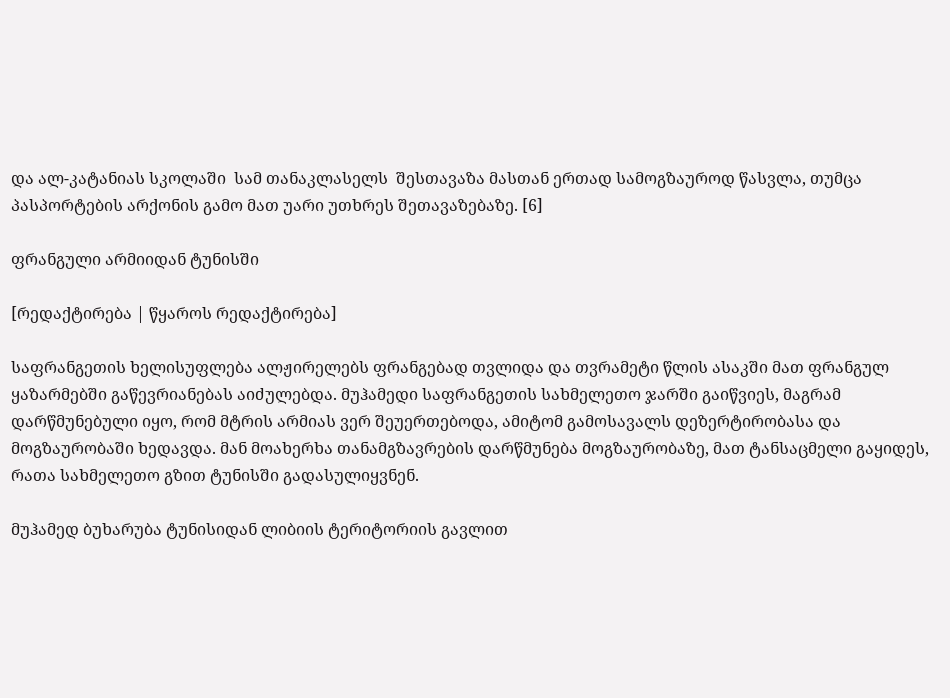და ალ-კატანიას სკოლაში  სამ თანაკლასელს  შესთავაზა მასთან ერთად სამოგზაუროდ წასვლა, თუმცა პასპორტების არქონის გამო მათ უარი უთხრეს შეთავაზებაზე. [6]

ფრანგული არმიიდან ტუნისში

[რედაქტირება | წყაროს რედაქტირება]

საფრანგეთის ხელისუფლება ალჟირელებს ფრანგებად თვლიდა და თვრამეტი წლის ასაკში მათ ფრანგულ ყაზარმებში გაწევრიანებას აიძულებდა. მუჰამედი საფრანგეთის სახმელეთო ჯარში გაიწვიეს, მაგრამ დარწმუნებული იყო, რომ მტრის არმიას ვერ შეუერთებოდა, ამიტომ გამოსავალს დეზერტირობასა და მოგზაურობაში ხედავდა. მან მოახერხა თანამგზავრების დარწმუნება მოგზაურობაზე, მათ ტანსაცმელი გაყიდეს, რათა სახმელეთო გზით ტუნისში გადასულიყვნენ.

მუჰამედ ბუხარუბა ტუნისიდან ლიბიის ტერიტორიის გავლით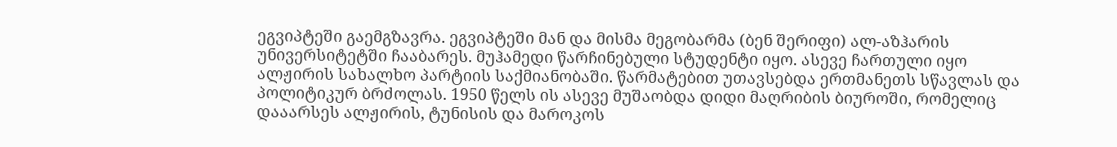ეგვიპტეში გაემგზავრა. ეგვიპტეში მან და მისმა მეგობარმა (ბენ შერიფი) ალ-აზჰარის უნივერსიტეტში ჩააბარეს. მუჰამედი წარჩინებული სტუდენტი იყო. ასევე ჩართული იყო ალჟირის სახალხო პარტიის საქმიანობაში. წარმატებით უთავსებდა ერთმანეთს სწავლას და პოლიტიკურ ბრძოლას. 1950 წელს ის ასევე მუშაობდა დიდი მაღრიბის ბიუროში, რომელიც დააარსეს ალჟირის, ტუნისის და მაროკოს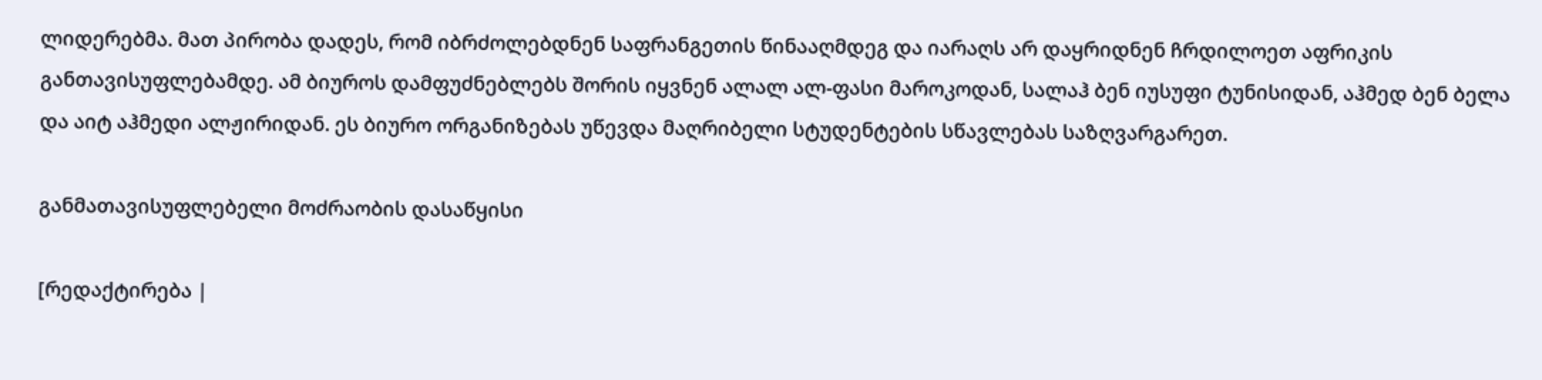ლიდერებმა. მათ პირობა დადეს, რომ იბრძოლებდნენ საფრანგეთის წინააღმდეგ და იარაღს არ დაყრიდნენ ჩრდილოეთ აფრიკის განთავისუფლებამდე. ამ ბიუროს დამფუძნებლებს შორის იყვნენ ალალ ალ-ფასი მაროკოდან, სალაჰ ბენ იუსუფი ტუნისიდან, აჰმედ ბენ ბელა და აიტ აჰმედი ალჟირიდან. ეს ბიურო ორგანიზებას უწევდა მაღრიბელი სტუდენტების სწავლებას საზღვარგარეთ.

განმათავისუფლებელი მოძრაობის დასაწყისი

[რედაქტირება |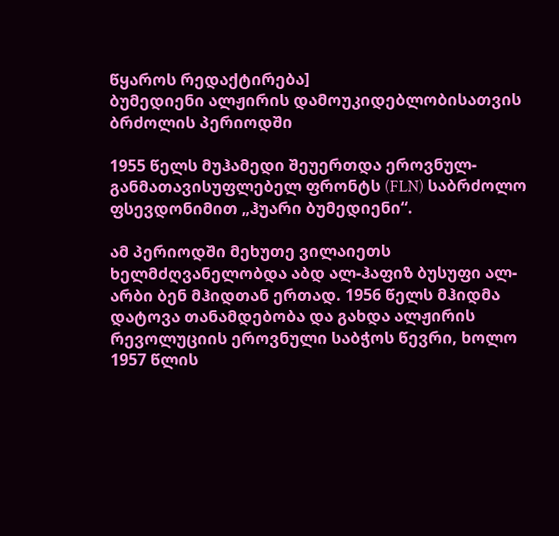წყაროს რედაქტირება]
ბუმედიენი ალჟირის დამოუკიდებლობისათვის ბრძოლის პერიოდში

1955 წელს მუჰამედი შეუერთდა ეროვნულ-განმათავისუფლებელ ფრონტს (FLN) საბრძოლო ფსევდონიმით „ჰუარი ბუმედიენი“.

ამ პერიოდში მეხუთე ვილაიეთს ხელმძღვანელობდა აბდ ალ-ჰაფიზ ბუსუფი ალ-არბი ბენ მჰიდთან ერთად. 1956 წელს მჰიდმა დატოვა თანამდებობა და გახდა ალჟირის რევოლუციის ეროვნული საბჭოს წევრი, ხოლო 1957 წლის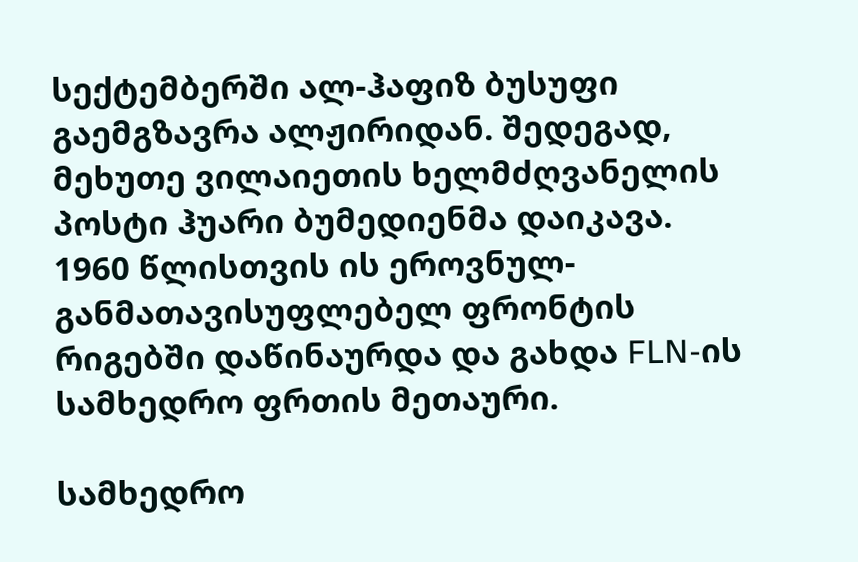სექტემბერში ალ-ჰაფიზ ბუსუფი გაემგზავრა ალჟირიდან. შედეგად, მეხუთე ვილაიეთის ხელმძღვანელის პოსტი ჰუარი ბუმედიენმა დაიკავა. 1960 წლისთვის ის ეროვნულ-განმათავისუფლებელ ფრონტის რიგებში დაწინაურდა და გახდა FLN-ის სამხედრო ფრთის მეთაური.

სამხედრო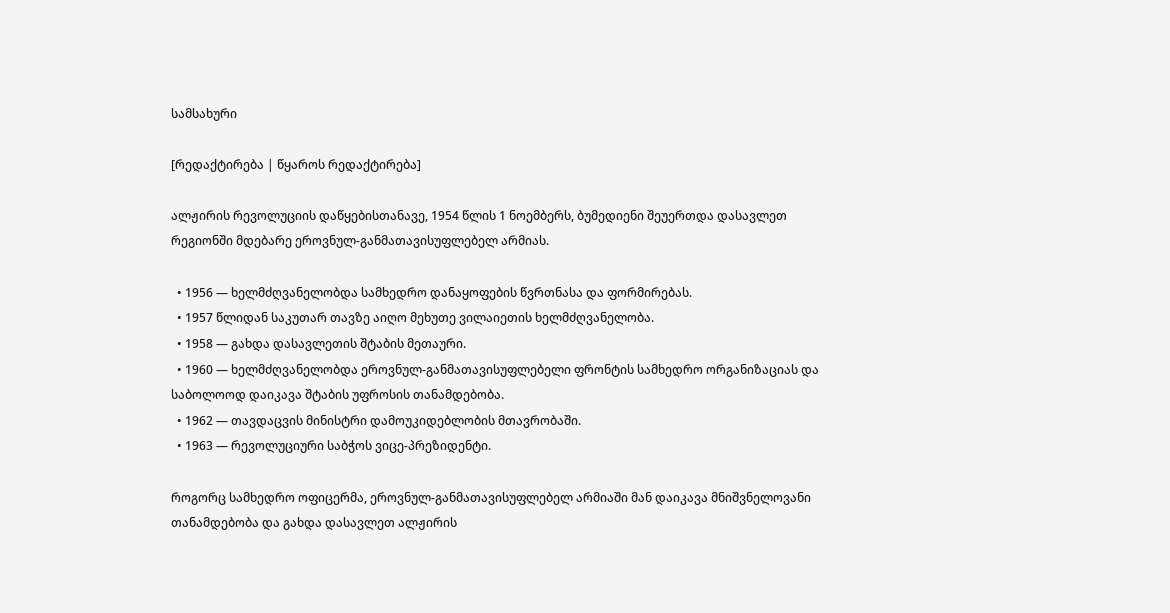სამსახური

[რედაქტირება | წყაროს რედაქტირება]

ალჟირის რევოლუციის დაწყებისთანავე, 1954 წლის 1 ნოემბერს, ბუმედიენი შეუერთდა დასავლეთ რეგიონში მდებარე ეროვნულ-განმათავისუფლებელ არმიას.

  • 1956 — ხელმძღვანელობდა სამხედრო დანაყოფების წვრთნასა და ფორმირებას.
  • 1957 წლიდან საკუთარ თავზე აიღო მეხუთე ვილაიეთის ხელმძღვანელობა.
  • 1958 — გახდა დასავლეთის შტაბის მეთაური.
  • 1960 — ხელმძღვანელობდა ეროვნულ-განმათავისუფლებელი ფრონტის სამხედრო ორგანიზაციას და საბოლოოდ დაიკავა შტაბის უფროსის თანამდებობა.
  • 1962 — თავდაცვის მინისტრი დამოუკიდებლობის მთავრობაში.
  • 1963 — რევოლუციური საბჭოს ვიცე-პრეზიდენტი.

როგორც სამხედრო ოფიცერმა, ეროვნულ-განმათავისუფლებელ არმიაში მან დაიკავა მნიშვნელოვანი თანამდებობა და გახდა დასავლეთ ალჟირის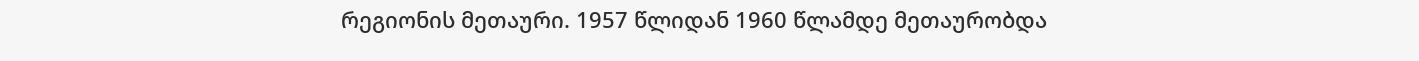რეგიონის მეთაური. 1957 წლიდან 1960 წლამდე მეთაურობდა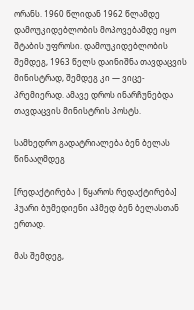ორანს. 1960 წლიდან 1962 წლამდე დამოუკიდებლობის მოპოვებამდე იყო შტაბის უფროსი. დამოუკიდებლობის შემდეგ, 1963 წელს დაინიშნა თავდაცვის მინისტრად, შემდეგ კი — ვიცე-პრემიერად. ამავე დროს ინარჩუნებდა თავდაცვის მინისტრის პოსტს.

სამხედრო გადატრიალება ბენ ბელას წინააღმდეგ

[რედაქტირება | წყაროს რედაქტირება]
ჰუარი ბუმედიენი აჰმედ ბენ ბელასთან ერთად.

მას შემდეგ,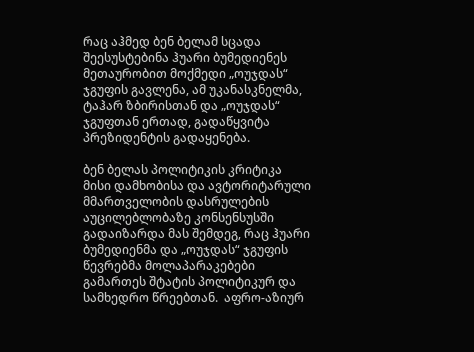რაც აჰმედ ბენ ბელამ სცადა შეესუსტებინა ჰუარი ბუმედიენეს მეთაურობით მოქმედი „ოუჯდას“ ჯგუფის გავლენა, ამ უკანასკნელმა, ტაჰარ ზბირისთან და „ოუჯდას“ ჯგუფთან ერთად, გადაწყვიტა პრეზიდენტის გადაყენება.

ბენ ბელას პოლიტიკის კრიტიკა მისი დამხობისა და ავტორიტარული მმართველობის დასრულების აუცილებლობაზე კონსენსუსში გადაიზარდა მას შემდეგ, რაც ჰუარი ბუმედიენმა და „ოუჯდას“ ჯგუფის წევრებმა მოლაპარაკებები გამართეს შტატის პოლიტიკურ და სამხედრო წრეებთან.  აფრო-აზიურ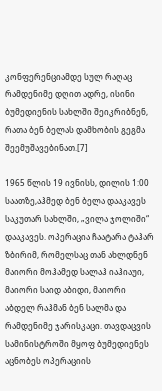კონფერენციამდე სულ რაღაც რამდენიმე დღით ადრე, ისინი ბუმედიენის სახლში შეიკრიბნენ, რათა ბენ ბელას დამხობის გეგმა შეემუშავებინათ.[7]

1965 წლის 19 ივნისს, დილის 1:00 საათზე,აჰმედ ბენ ბელა დააკავეს საკუთარ სახლში, „ვილა ჯოლიში“ დააკავეს. ოპერაცია ჩაატარა ტაჰარ ზბირიმ, რომელსაც თან ახლდნენ მაიორი მოჰამედ სალაჰ იაჰიაუი, მაიორი საიდ აბიდი, მაიორი აბდელ რაჰმან ბენ სალმა და რამდენიმე ჯარისკაცი. თავდაცვის სამინისტროში მყოფ ბუმედიენეს აცნობეს ოპერაციის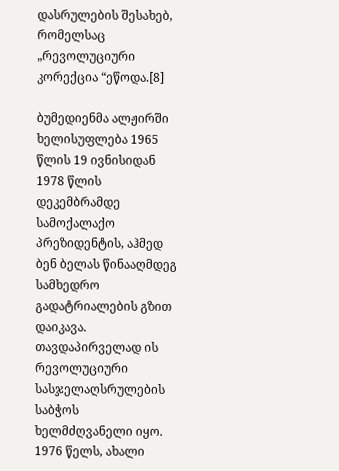დასრულების შესახებ, რომელსაც „რევოლუციური კორექცია “ეწოდა.[8]

ბუმედიენმა ალჟირში ხელისუფლება 1965 წლის 19 ივნისიდან 1978 წლის დეკემბრამდე სამოქალაქო პრეზიდენტის, აჰმედ ბენ ბელას წინააღმდეგ სამხედრო გადატრიალების გზით დაიკავა. თავდაპირველად ის რევოლუციური სასჯელაღსრულების საბჭოს ხელმძღვანელი იყო. 1976 წელს, ახალი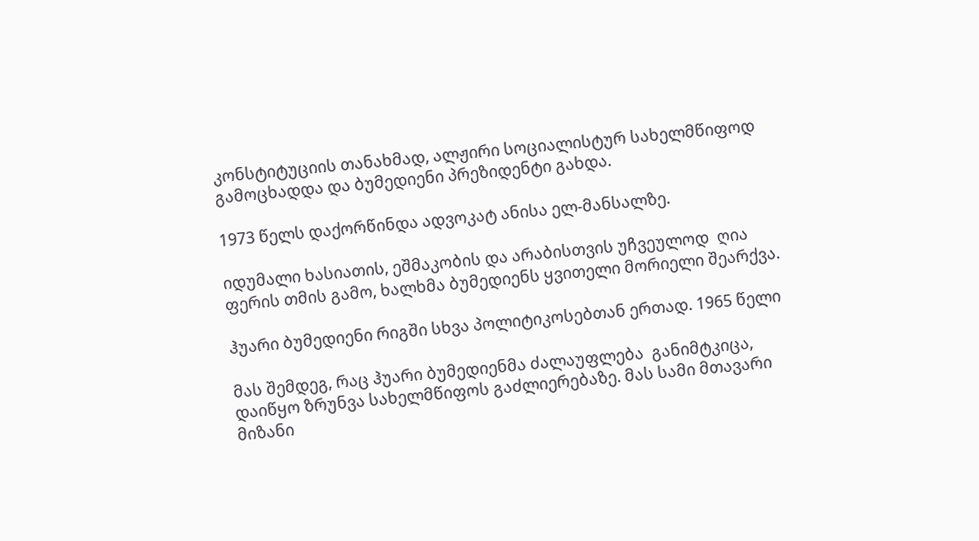კონსტიტუციის თანახმად, ალჟირი სოციალისტურ სახელმწიფოდ გამოცხადდა და ბუმედიენი პრეზიდენტი გახდა.

1973 წელს დაქორწინდა ადვოკატ ანისა ელ-მანსალზე.

იდუმალი ხასიათის, ეშმაკობის და არაბისთვის უჩვეულოდ  ღია ფერის თმის გამო, ხალხმა ბუმედიენს ყვითელი მორიელი შეარქვა.

ჰუარი ბუმედიენი რიგში სხვა პოლიტიკოსებთან ერთად. 1965 წელი

მას შემდეგ, რაც ჰუარი ბუმედიენმა ძალაუფლება  განიმტკიცა, დაიწყო ზრუნვა სახელმწიფოს გაძლიერებაზე. მას სამი მთავარი მიზანი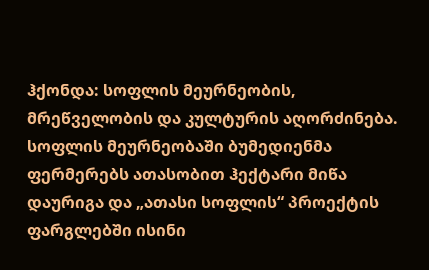ჰქონდა: სოფლის მეურნეობის, მრეწველობის და კულტურის აღორძინება. სოფლის მეურნეობაში ბუმედიენმა ფერმერებს ათასობით ჰექტარი მიწა დაურიგა და „ათასი სოფლის“ პროექტის ფარგლებში ისინი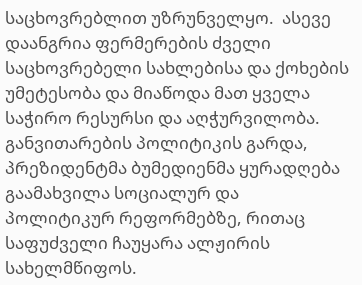საცხოვრებლით უზრუნველყო.  ასევე დაანგრია ფერმერების ძველი საცხოვრებელი სახლებისა და ქოხების უმეტესობა და მიაწოდა მათ ყველა საჭირო რესურსი და აღჭურვილობა. განვითარების პოლიტიკის გარდა, პრეზიდენტმა ბუმედიენმა ყურადღება გაამახვილა სოციალურ და პოლიტიკურ რეფორმებზე, რითაც საფუძველი ჩაუყარა ალჟირის სახელმწიფოს.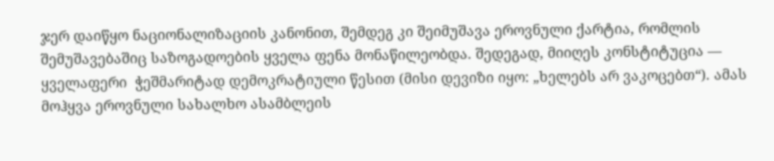ჯერ დაიწყო ნაციონალიზაციის კანონით, შემდეგ კი შეიმუშავა ეროვნული ქარტია, რომლის შემუშავებაშიც საზოგადოების ყველა ფენა მონაწილეობდა. შედეგად, მიიღეს კონსტიტუცია — ყველაფერი  ჭეშმარიტად დემოკრატიული წესით (მისი დევიზი იყო: „ხელებს არ ვაკოცებთ“). ამას მოჰყვა ეროვნული სახალხო ასამბლეის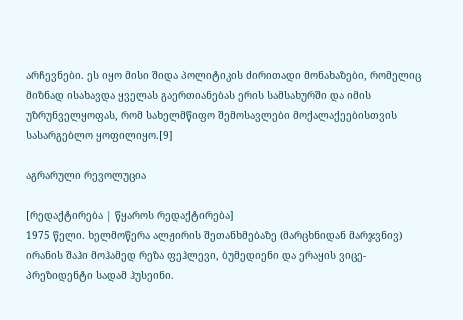არჩევნები. ეს იყო მისი შიდა პოლიტიკის ძირითადი მონახაზები, რომელიც მიზნად ისახავდა ყველას გაერთიანებას ერის სამსახურში და იმის უზრუნველყოფას, რომ სახელმწიფო შემოსავლები მოქალაქეებისთვის სასარგებლო ყოფილიყო.[9]

აგრარული რევოლუცია

[რედაქტირება | წყაროს რედაქტირება]
1975 წელი. ხელმოწერა ალჟირის შეთანხმებაზე (მარცხნიდან მარჯვნივ) ირანის შაჰი მოჰამედ რეზა ფეჰლევი, ბუმედიენი და ერაყის ვიცე-პრეზიდენტი სადამ ჰუსეინი.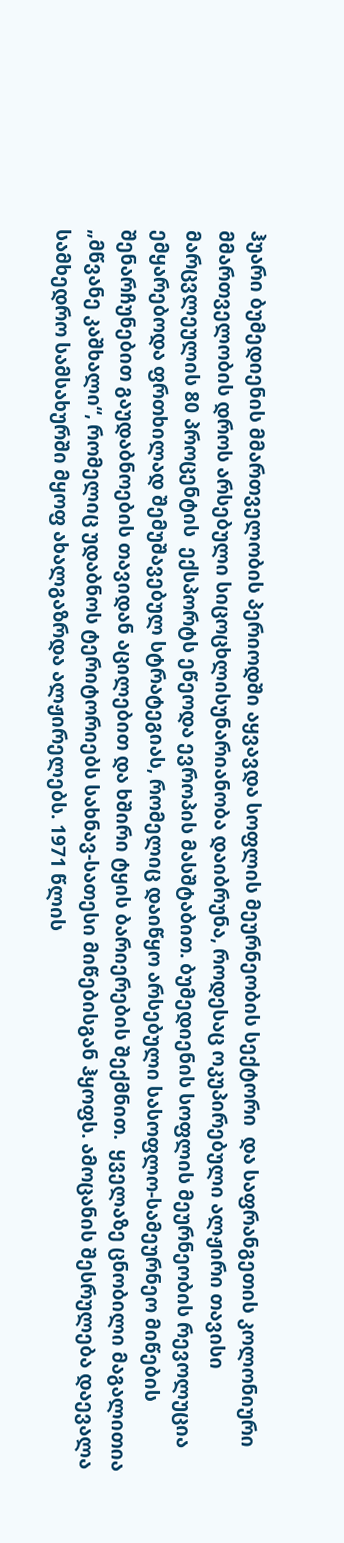ჰუარი ბუმედიენის მმართველობის პერიოდში აყვავდა სოფლის მეურნეობის სექტორი  და საფრანგეთის კოლონიური მმართველობის დროს არსებული სიცოცხლისუნარიანობა დაიბრუნა, როდესაც ოკუპირებული ალჟირი თავისი მარცვლეულის 80 პროცენტის  ექსპორტს ეწეოდა ევროპის მასშტაბით. ბუმედიენის სოფლის მეურნეობის რევოლუცია ემყარებოდა ფრთხილად შემუშავებულ სტრატეგიას, რომელიც დაიწყო არსებული სასოფლო-სამეურნეო მიწების შენარჩუნებით გაუდაბნოების თავიდან აცილებით და ხშირი ტყის ბარიერების შექმნით.  ყველაზე ცნობილი მაგალითია „მწვანე კაშხალი“, რომელიც უდაბნოს ტერიტორიებს სახნავ-სათესი მიწებისგან ჰყოფს. ამოცანის შესრულება დაევალა სამხედრო სამსახურში მყოფ ახალგაზრდა ალჟირელებს. 1971 წლის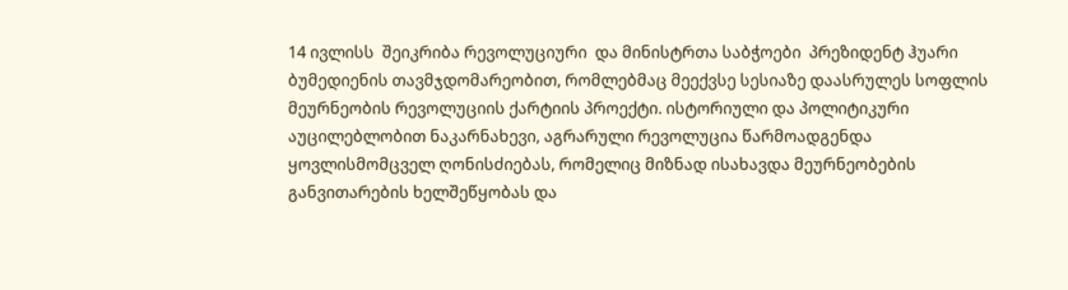14 ივლისს  შეიკრიბა რევოლუციური  და მინისტრთა საბჭოები  პრეზიდენტ ჰუარი ბუმედიენის თავმჯდომარეობით, რომლებმაც მეექვსე სესიაზე დაასრულეს სოფლის მეურნეობის რევოლუციის ქარტიის პროექტი. ისტორიული და პოლიტიკური აუცილებლობით ნაკარნახევი, აგრარული რევოლუცია წარმოადგენდა ყოვლისმომცველ ღონისძიებას, რომელიც მიზნად ისახავდა მეურნეობების განვითარების ხელშეწყობას და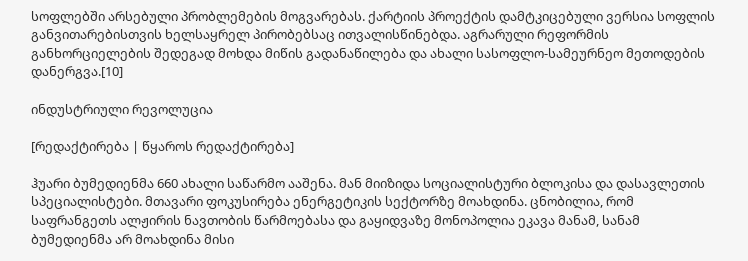სოფლებში არსებული პრობლემების მოგვარებას. ქარტიის პროექტის დამტკიცებული ვერსია სოფლის განვითარებისთვის ხელსაყრელ პირობებსაც ითვალისწინებდა. აგრარული რეფორმის განხორციელების შედეგად მოხდა მიწის გადანაწილება და ახალი სასოფლო-სამეურნეო მეთოდების დანერგვა.[10]

ინდუსტრიული რევოლუცია

[რედაქტირება | წყაროს რედაქტირება]

ჰუარი ბუმედიენმა 660 ახალი საწარმო ააშენა. მან მიიზიდა სოციალისტური ბლოკისა და დასავლეთის სპეციალისტები. მთავარი ფოკუსირება ენერგეტიკის სექტორზე მოახდინა. ცნობილია, რომ საფრანგეთს ალჟირის ნავთობის წარმოებასა და გაყიდვაზე მონოპოლია ეკავა მანამ, სანამ ბუმედიენმა არ მოახდინა მისი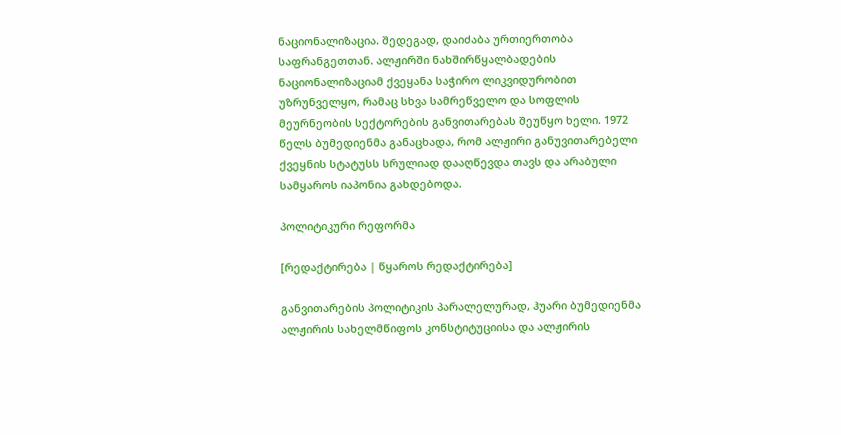ნაციონალიზაცია. შედეგად, დაიძაბა ურთიერთობა საფრანგეთთან. ალჟირში ნახშირწყალბადების ნაციონალიზაციამ ქვეყანა საჭირო ლიკვიდურობით უზრუნველყო, რამაც სხვა სამრეწველო და სოფლის მეურნეობის სექტორების განვითარებას შეუწყო ხელი. 1972 წელს ბუმედიენმა განაცხადა, რომ ალჟირი განუვითარებელი ქვეყნის სტატუსს სრულიად დააღწევდა თავს და არაბული სამყაროს იაპონია გახდებოდა.

პოლიტიკური რეფორმა

[რედაქტირება | წყაროს რედაქტირება]

განვითარების პოლიტიკის პარალელურად, ჰუარი ბუმედიენმა ალჟირის სახელმწიფოს კონსტიტუციისა და ალჟირის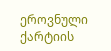ეროვნული ქარტიის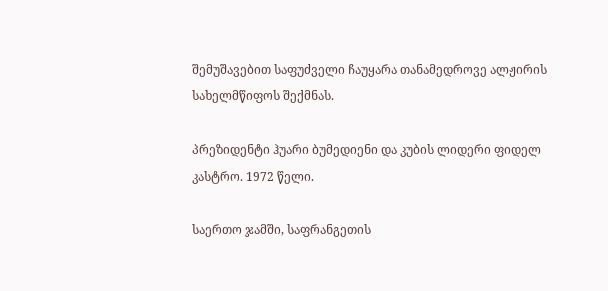შემუშავებით საფუძველი ჩაუყარა თანამედროვე ალჟირის სახელმწიფოს შექმნას.

პრეზიდენტი ჰუარი ბუმედიენი და კუბის ლიდერი ფიდელ კასტრო. 1972 წელი.

საერთო ჯამში, საფრანგეთის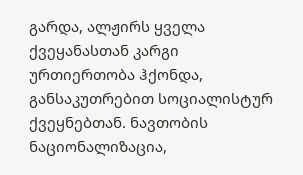გარდა, ალჟირს ყველა ქვეყანასთან კარგი ურთიერთობა ჰქონდა, განსაკუთრებით სოციალისტურ ქვეყნებთან. ნავთობის ნაციონალიზაცია,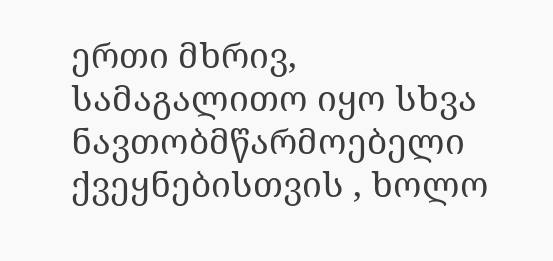ერთი მხრივ, სამაგალითო იყო სხვა ნავთობმწარმოებელი ქვეყნებისთვის , ხოლო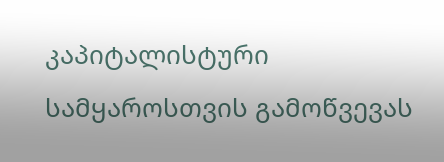კაპიტალისტური სამყაროსთვის გამოწვევას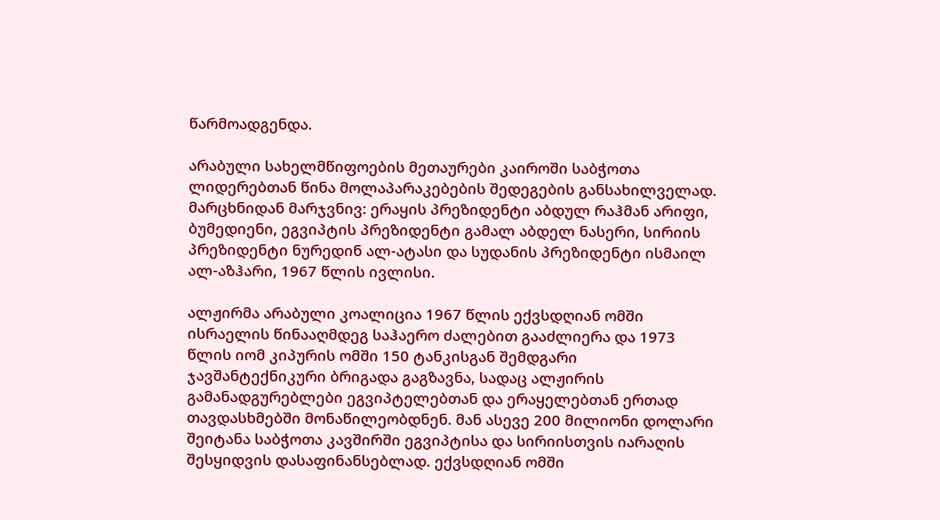წარმოადგენდა.

არაბული სახელმწიფოების მეთაურები კაიროში საბჭოთა ლიდერებთან წინა მოლაპარაკებების შედეგების განსახილველად. მარცხნიდან მარჯვნივ: ერაყის პრეზიდენტი აბდულ რაჰმან არიფი, ბუმედიენი, ეგვიპტის პრეზიდენტი გამალ აბდელ ნასერი, სირიის პრეზიდენტი ნურედინ ალ-ატასი და სუდანის პრეზიდენტი ისმაილ ალ-აზჰარი, 1967 წლის ივლისი.

ალჟირმა არაბული კოალიცია 1967 წლის ექვსდღიან ომში ისრაელის წინააღმდეგ საჰაერო ძალებით გააძლიერა და 1973 წლის იომ კიპურის ომში 150 ტანკისგან შემდგარი ჯავშანტექნიკური ბრიგადა გაგზავნა, სადაც ალჟირის გამანადგურებლები ეგვიპტელებთან და ერაყელებთან ერთად თავდასხმებში მონაწილეობდნენ. მან ასევე 200 მილიონი დოლარი შეიტანა საბჭოთა კავშირში ეგვიპტისა და სირიისთვის იარაღის შესყიდვის დასაფინანსებლად. ექვსდღიან ომში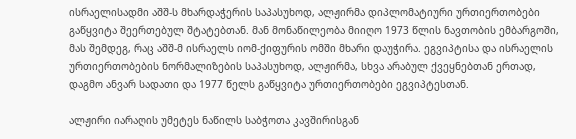ისრაელისადმი აშშ-ს მხარდაჭერის საპასუხოდ, ალჟირმა დიპლომატიური ურთიერთობები გაწყვიტა შეერთებულ შტატებთან. მან მონაწილეობა მიიღო 1973 წლის ნავთობის ემბარგოში, მას შემდეგ, რაც აშშ-მ ისრაელს იომ-ქიფურის ომში მხარი დაუჭირა. ეგვიპტისა და ისრაელის ურთიერთობების ნორმალიზების საპასუხოდ, ალჟირმა, სხვა არაბულ ქვეყნებთან ერთად, დაგმო ანვარ სადათი და 1977 წელს გაწყვიტა ურთიერთობები ეგვიპტესთან.

ალჟირი იარაღის უმეტეს ნაწილს საბჭოთა კავშირისგან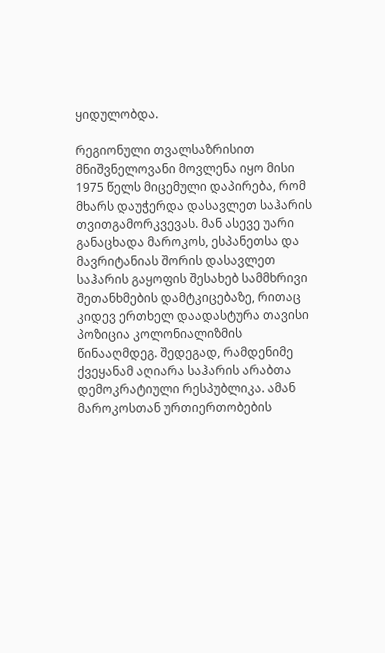ყიდულობდა.

რეგიონული თვალსაზრისით მნიშვნელოვანი მოვლენა იყო მისი 1975 წელს მიცემული დაპირება, რომ მხარს დაუჭერდა დასავლეთ საჰარის თვითგამორკვევას. მან ასევე უარი განაცხადა მაროკოს, ესპანეთსა და მავრიტანიას შორის დასავლეთ საჰარის გაყოფის შესახებ სამმხრივი შეთანხმების დამტკიცებაზე, რითაც კიდევ ერთხელ დაადასტურა თავისი პოზიცია კოლონიალიზმის წინააღმდეგ. შედეგად, რამდენიმე ქვეყანამ აღიარა საჰარის არაბთა დემოკრატიული რესპუბლიკა. ამან მაროკოსთან ურთიერთობების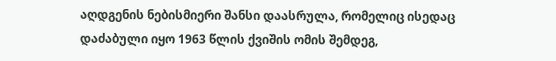აღდგენის ნებისმიერი შანსი დაასრულა, რომელიც ისედაც დაძაბული იყო 1963 წლის ქვიშის ომის შემდეგ,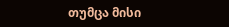თუმცა მისი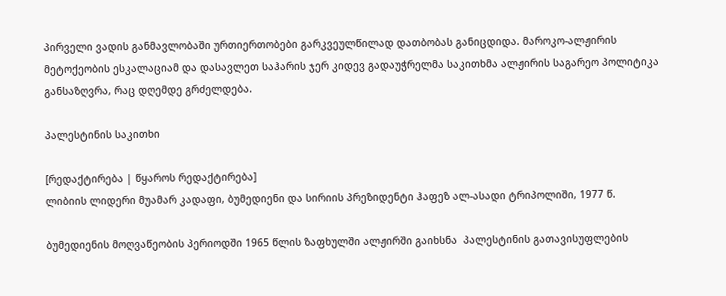პირველი ვადის განმავლობაში ურთიერთობები გარკვეულწილად დათბობას განიცდიდა. მაროკო-ალჟირის მეტოქეობის ესკალაციამ და დასავლეთ საჰარის ჯერ კიდევ გადაუჭრელმა საკითხმა ალჟირის საგარეო პოლიტიკა განსაზღვრა, რაც დღემდე გრძელდება.

პალესტინის საკითხი

[რედაქტირება | წყაროს რედაქტირება]
ლიბიის ლიდერი მუამარ კადაფი, ბუმედიენი და სირიის პრეზიდენტი ჰაფეზ ალ-ასადი ტრიპოლიში, 1977 წ.

ბუმედიენის მოღვაწეობის პერიოდში 1965 წლის ზაფხულში ალჟირში გაიხსნა  პალესტინის გათავისუფლების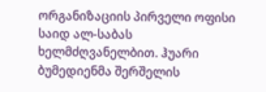ორგანიზაციის პირველი ოფისი საიდ ალ-საბას ხელმძღვანელბით. ჰუარი ბუმედიენმა შერშელის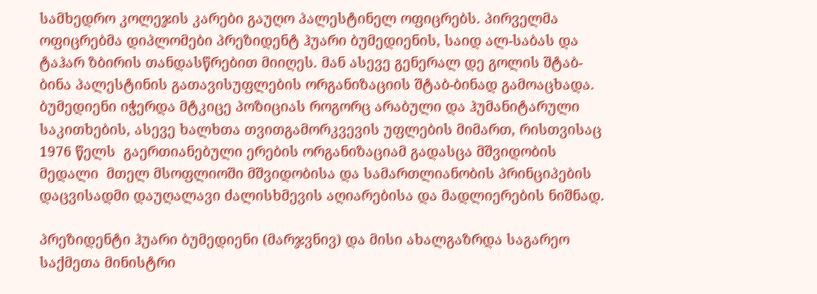სამხედრო კოლეჯის კარები გაუღო პალესტინელ ოფიცრებს. პირველმა ოფიცრებმა დიპლომები პრეზიდენტ ჰუარი ბუმედიენის, საიდ ალ-საბას და ტაჰარ ზბირის თანდასწრებით მიიღეს. მან ასევე გენერალ დე გოლის შტაბ-ბინა პალესტინის გათავისუფლების ორგანიზაციის შტაბ-ბინად გამოაცხადა. ბუმედიენი იჭერდა მტკიცე პოზიციას როგორც არაბული და ჰუმანიტარული საკითხების, ასევე ხალხთა თვითგამორკვევის უფლების მიმართ, რისთვისაც 1976 წელს  გაერთიანებული ერების ორგანიზაციამ გადასცა მშვიდობის მედალი  მთელ მსოფლიოში მშვიდობისა და სამართლიანობის პრინციპების დაცვისადმი დაუღალავი ძალისხმევის აღიარებისა და მადლიერების ნიშნად.

პრეზიდენტი ჰუარი ბუმედიენი (მარჯვნივ) და მისი ახალგაზრდა საგარეო საქმეთა მინისტრი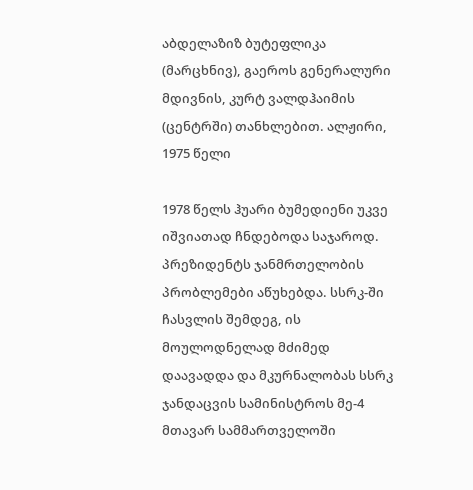აბდელაზიზ ბუტეფლიკა (მარცხნივ), გაეროს გენერალური მდივნის, კურტ ვალდჰაიმის (ცენტრში) თანხლებით. ალჟირი, 1975 წელი

1978 წელს ჰუარი ბუმედიენი უკვე იშვიათად ჩნდებოდა საჯაროდ. პრეზიდენტს ჯანმრთელობის პრობლემები აწუხებდა. სსრკ-ში ჩასვლის შემდეგ, ის მოულოდნელად მძიმედ დაავადდა და მკურნალობას სსრკ ჯანდაცვის სამინისტროს მე-4 მთავარ სამმართველოში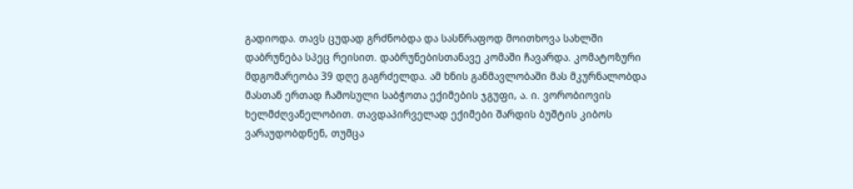გადიოდა. თავს ცუდად გრძნობდა და სასწრაფოდ მოითხოვა სახლში დაბრუნება სპეც რეისით. დაბრუნებისთანავე კომაში ჩავარდა. კომატოზური მდგომარეობა 39 დღე გაგრძელდა. ამ ხნის განმავლობაში მას მკურნალობდა მასთან ერთად ჩამოსული საბჭოთა ექიმების ჯგუფი, ა. ი. ვორობიოვის ხელმძღვანელობით. თავდაპირველად ექიმები შარდის ბუშტის კიბოს ვარაუდობდნენ, თუმცა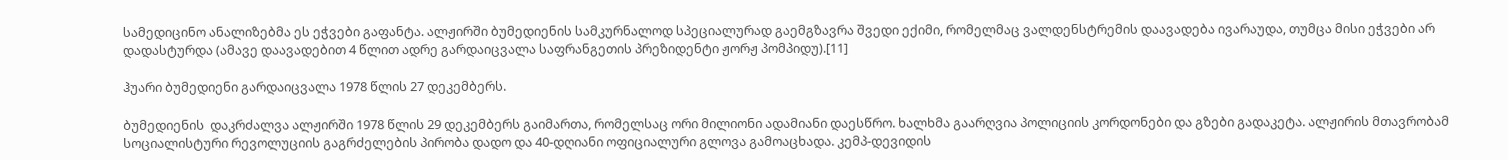სამედიცინო ანალიზებმა ეს ეჭვები გაფანტა. ალჟირში ბუმედიენის სამკურნალოდ სპეციალურად გაემგზავრა შვედი ექიმი, რომელმაც ვალდენსტრემის დაავადება ივარაუდა, თუმცა მისი ეჭვები არ დადასტურდა (ამავე დაავადებით 4 წლით ადრე გარდაიცვალა საფრანგეთის პრეზიდენტი ჟორჟ პომპიდუ).[11]

ჰუარი ბუმედიენი გარდაიცვალა 1978 წლის 27 დეკემბერს.

ბუმედიენის  დაკრძალვა ალჟირში 1978 წლის 29 დეკემბერს გაიმართა, რომელსაც ორი მილიონი ადამიანი დაესწრო. ხალხმა გაარღვია პოლიციის კორდონები და გზები გადაკეტა. ალჟირის მთავრობამ სოციალისტური რევოლუციის გაგრძელების პირობა დადო და 40-დღიანი ოფიციალური გლოვა გამოაცხადა. კემპ-დევიდის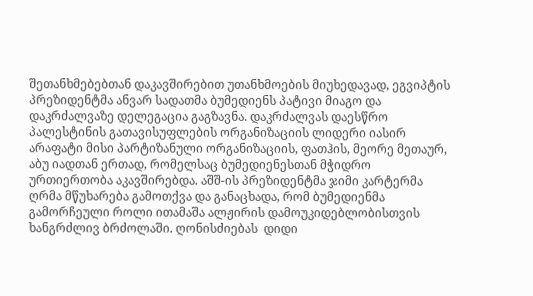შეთანხმებებთან დაკავშირებით უთანხმოების მიუხედავად, ეგვიპტის პრეზიდენტმა ანვარ სადათმა ბუმედიენს პატივი მიაგო და დაკრძალვაზე დელეგაცია გაგზავნა. დაკრძალვას დაესწრო პალესტინის გათავისუფლების ორგანიზაციის ლიდერი იასირ არაფატი მისი პარტიზანული ორგანიზაციის, ფათჰის, მეორე მეთაურ, აბუ იადთან ერთად, რომელსაც ბუმედიენესთან მჭიდრო ურთიერთობა აკავშირებდა. აშშ-ის პრეზიდენტმა ჯიმი კარტერმა ღრმა მწუხარება გამოთქვა და განაცხადა, რომ ბუმედიენმა გამორჩეული როლი ითამაშა ალჟირის დამოუკიდებლობისთვის ხანგრძლივ ბრძოლაში. ღონისძიებას  დიდი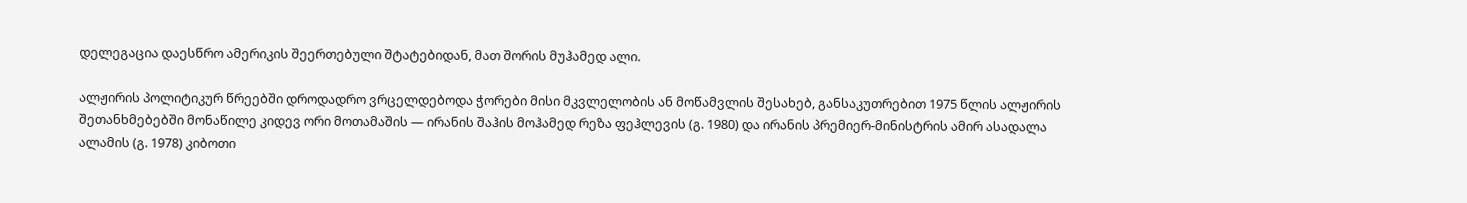დელეგაცია დაესწრო ამერიკის შეერთებული შტატებიდან, მათ შორის მუჰამედ ალი.

ალჟირის პოლიტიკურ წრეებში დროდადრო ვრცელდებოდა ჭორები მისი მკვლელობის ან მოწამვლის შესახებ, განსაკუთრებით 1975 წლის ალჟირის შეთანხმებებში მონაწილე კიდევ ორი მოთამაშის — ირანის შაჰის მოჰამედ რეზა ფეჰლევის (გ. 1980) და ირანის პრემიერ-მინისტრის ამირ ასადალა ალამის (გ. 1978) კიბოთი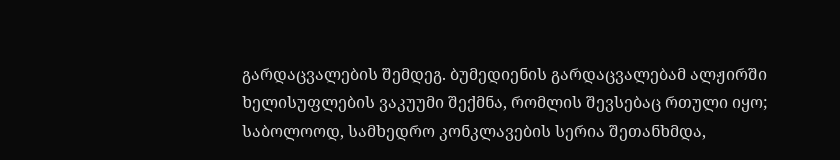გარდაცვალების შემდეგ. ბუმედიენის გარდაცვალებამ ალჟირში ხელისუფლების ვაკუუმი შექმნა, რომლის შევსებაც რთული იყო; საბოლოოდ, სამხედრო კონკლავების სერია შეთანხმდა,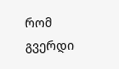რომ გვერდი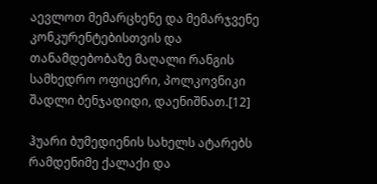აევლოთ მემარცხენე და მემარჯვენე კონკურენტებისთვის და თანამდებობაზე მაღალი რანგის სამხედრო ოფიცერი, პოლკოვნიკი შადლი ბენჯადიდი, დაენიშნათ.[12]

ჰუარი ბუმედიენის სახელს ატარებს რამდენიმე ქალაქი და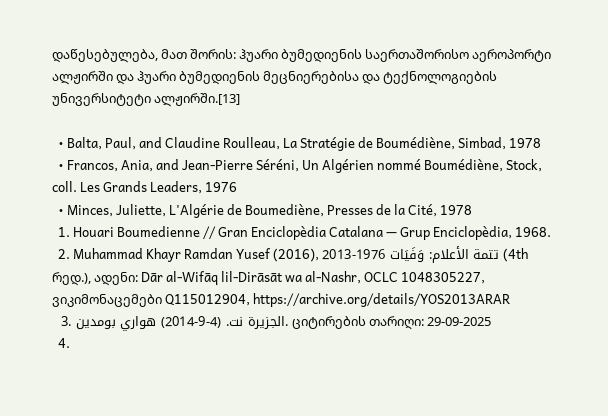დაწესებულება, მათ შორის: ჰუარი ბუმედიენის საერთაშორისო აეროპორტი ალჟირში და ჰუარი ბუმედიენის მეცნიერებისა და ტექნოლოგიების უნივერსიტეტი ალჟირში.[13]

  • Balta, Paul, and Claudine Roulleau, La Stratégie de Boumédiène, Simbad, 1978
  • Francos, Ania, and Jean-Pierre Séréni, Un Algérien nommé Boumédiène, Stock, coll. Les Grands Leaders, 1976
  • Minces, Juliette, L'Algérie de Boumediène, Presses de la Cité, 1978
  1. Houari Boumedienne // Gran Enciclopèdia Catalana — Grup Enciclopèdia, 1968.
  2. Muhammad Khayr Ramdan Yusef (2016), تتمة الأعلام: وَفَيَات 1976-2013 (4th რედ.), ადენი: Dār al-Wifāq lil-Dirāsāt wa al-Nashr, OCLC 1048305227, ვიკიმონაცემები Q115012904, https://archive.org/details/YOS2013ARAR
  3. الجزيرة نت. (4-9-2014) هواري بومدين. ციტირების თარიღი: 29-09-2025
  4.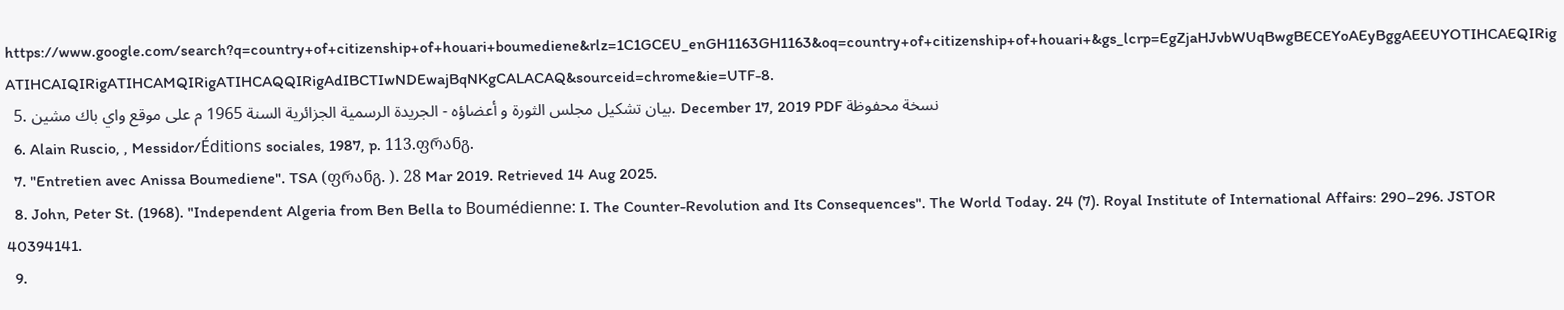https://www.google.com/search?q=country+of+citizenship+of+houari+boumediene&rlz=1C1GCEU_enGH1163GH1163&oq=country+of+citizenship+of+houari+&gs_lcrp=EgZjaHJvbWUqBwgBECEYoAEyBggAEEUYOTIHCAEQIRigATIHCAIQIRigATIHCAMQIRigATIHCAQQIRigAdIBCTIwNDEwajBqNKgCALACAQ&sourceid=chrome&ie=UTF-8.
  5. بيان تشكيل مجلس الثورة و أعضاؤه - الجريدة الرسمية الجزائرية السنة 1965 م على موقع واي باك مشين. December 17, 2019 PDF نسخة محفوظة
  6. Alain Ruscio, , Messidor/Éditions sociales, 1987, p. 113.ფრანგ.
  7. "Entretien avec Anissa Boumediene". TSA (ფრანგ. ). 28 Mar 2019. Retrieved 14 Aug 2025.
  8. John, Peter St. (1968). "Independent Algeria from Ben Bella to Boumédienne: I. The Counter-Revolution and Its Consequences". The World Today. 24 (7). Royal Institute of International Affairs: 290–296. JSTOR 40394141.
  9.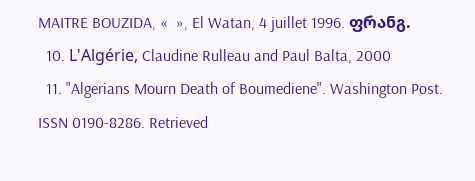MAITRE BOUZIDA, «  », El Watan, 4 juillet 1996. ფრანგ.
  10. L'Algérie, Claudine Rulleau and Paul Balta, 2000
  11. "Algerians Mourn Death of Boumediene". Washington Post. ISSN 0190-8286. Retrieved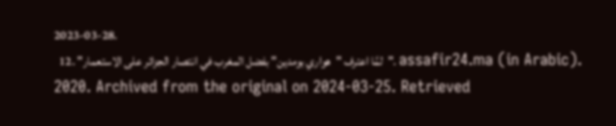2023-03-28.
  12. "لمَّا اعترف "هواري بومدين" بفضل المغرب في انتصار الجزائر على الاستعمار". assafir24.ma (in Arabic). 2020. Archived from the original on 2024-03-25. Retrieved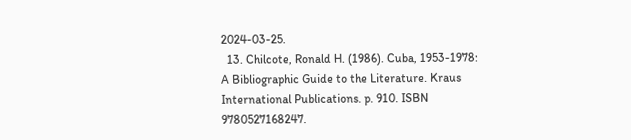2024-03-25.
  13. Chilcote, Ronald H. (1986). Cuba, 1953-1978: A Bibliographic Guide to the Literature. Kraus International Publications. p. 910. ISBN 9780527168247.